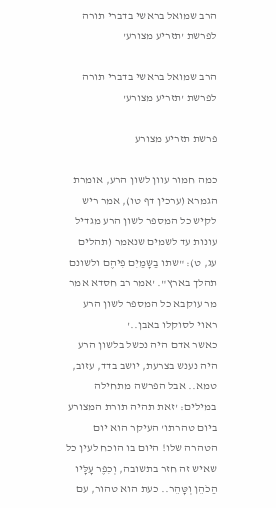הרב שמואל בראשי בדברי תורה לפרשת 'תזריע מצורע'

הרב שמואל בראשי בדברי תורה לפרשת 'תזריע מצורע'

פרשת תזריע מצורע

כמה חמור עוון לשון הרע, אומרת הגמרא (ערכין דף טו), אמר ריש לקיש כל המספר לשון הרע מגדיל עונות עד לשמים שנאמר (תהלים עג, ט): "שתו בַשָּמַיִם פִיהֶם ולשונם תהלך בארץ". 'אמר רב חסדא אמר מר עוקבא כל המספר לשון הרע ראוי לסוקלו באבן..'
כאשר אדם היה נכשל בלשון הרע היה נענש בצרעת, יושב בדד, עזוב, טמא.. אבל הפרשה מתחילה במילים: 'זאת תהיה תורת המצורע ביום טהרתו' העיקר הוא יום הטהרה שלו! היום בו הוכח לעין כל שאיש זה חזר בתשובה, וְכִפֶר עָּלָּיו הַכֹהֵן וְטָּהֵר.. כעת הוא טהור, עם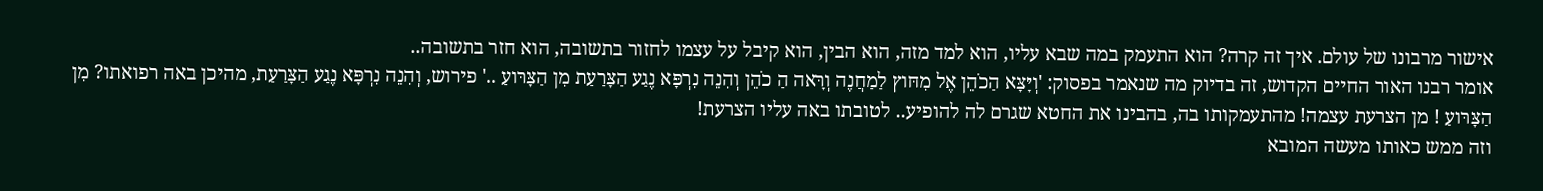אישור מרבונו של עולם. איך זה קרה? הוא התעמק במה שבא עליו, הוא למד מזה, הוא הבין, הוא קיבל על עצמו לחזור בתשובה, הוא חזר בתשובה..
אומר רבנו האור החיים הקדוש, זה בדיוק מה שנאמר בפסוק: 'וְיָּצָּא הַכֹהֵן אֶל מִחּוץ לַמַחֲנֶה וְרָּאה הַ כֹהֵן וְהִנֵה נִרְפָּא נֶגַע הַצָּרַעַת מִן הַצָּרּועַ ..' פירוש, וְהִנֵה נִרְפָּא נֶגַע הַצָּרַעַת, מהיכן באה רפואתו? מִן הַצָּרּועַ ! מן הצרעת עצמה! מהתעמקותו בה, בהבינו את החטא שגרם לה להופיע.. לטובתו באה עליו הצרעת!
וזה ממש כאותו מעשה המובא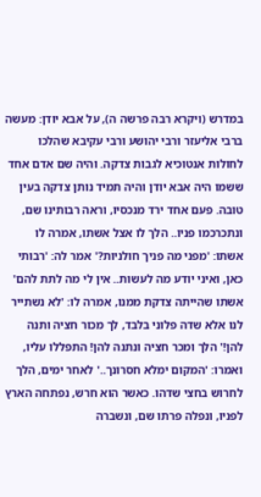במדרש (ויקרא רבה פרשה ה), על אבא יודן: מעשה ברבי אליעזר ורבי יהושע ורבי עקיבא שהלכו לחולות אנטוכיא לגבות צדקה. והיה שם אדם אחד ששמו היה אבא יודן והיה תמיד נותן צדקה בעין טובה. פעם אחד ירד מנכסיו, וראה רבותינו שם, ונתכרכמו פניו.. הלך לו אצל אשתו, אמרה לו אשתו: 'מפני מה פניך חולניות?' אמר לה: 'רבותי כאן, ואיני יודע מה לעשות.. אין לי מה לתת להם' אשתו שהייתה צדקת ממנו, אמרה לו: 'לא נשתייר לנו אלא שדה פלוני בלבד, לך מכור חציה ותנה להן!' הלך ומכר חציה ונתנה להן! התפללו עליו, ואמרו: 'המקום ימלא חסרונך..' לאחר ימים, הלך לחרוש בחצי שדהו. כאשר הוא חרש, נפתחה הארץ לפניו, ונפלה פרתו שם, ונשברה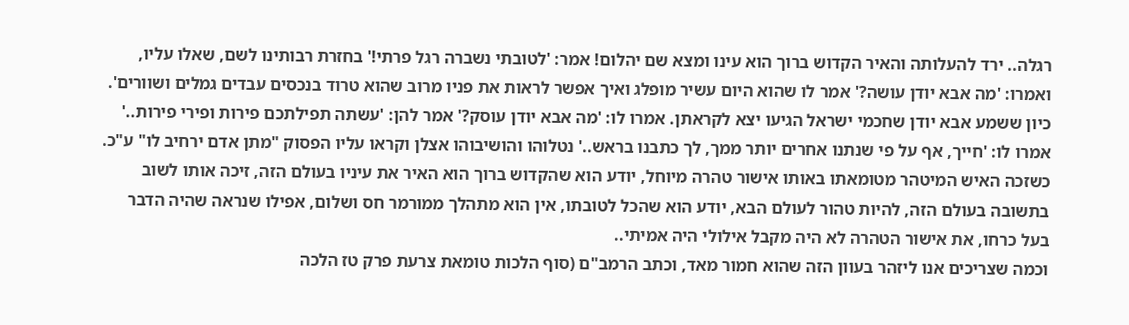רגלה.. ירד להעלותה והאיר הקדוש ברוך הוא עינו ומצא שם יהלום! אמר: 'לטובתי נשברה רגל פרתי!' בחזרת רבותינו לשם, שאלו עליו, ואמרו: 'מה אבא יודן עושה?' אמר לו שהוא היום עשיר מופלג ואיך אפשר לראות את פניו מרוב שהוא טרוד בנכסים עבדים גמלים ושוורים'. כיון ששמע אבא יודן שחכמי ישראל הגיעו יצא לקראתן. אמרו לו: 'מה אבא יודן עוסק?' אמר להן: 'עשתה תפילתכם פירות ופירי פירות..' אמרו לו: 'חייך, אף על פי שנתנו אחרים יותר ממך, לך כתבנו בראש..' נטלוהו והושיבוהו אצלן וקראו עליו הפסוק "מתן אדם ירחיב לו" ע"כ.
כשזכה האיש המיטהר מטומאתו באותו אישור טהרה מיוחל, יודע הוא שהקדוש ברוך הוא האיר את עיניו בעולם הזה, זיכה אותו לשוב בתשובה בעולם הזה, להיות טהור לעולם הבא, יודע הוא שהכל לטובתו, אין הוא מתהלך ממורמר חס ושלום, אפילו שנראה שהיה הדבר בעל כרחו, את אישור הטהרה לא היה מקבל אילולי היה אמיתי..
וכמה שצריכים אנו ליזהר בעוון הזה שהוא חמור מאד, וכתב הרמב"ם (סוף הלכות טומאת צרעת פרק טז הלכה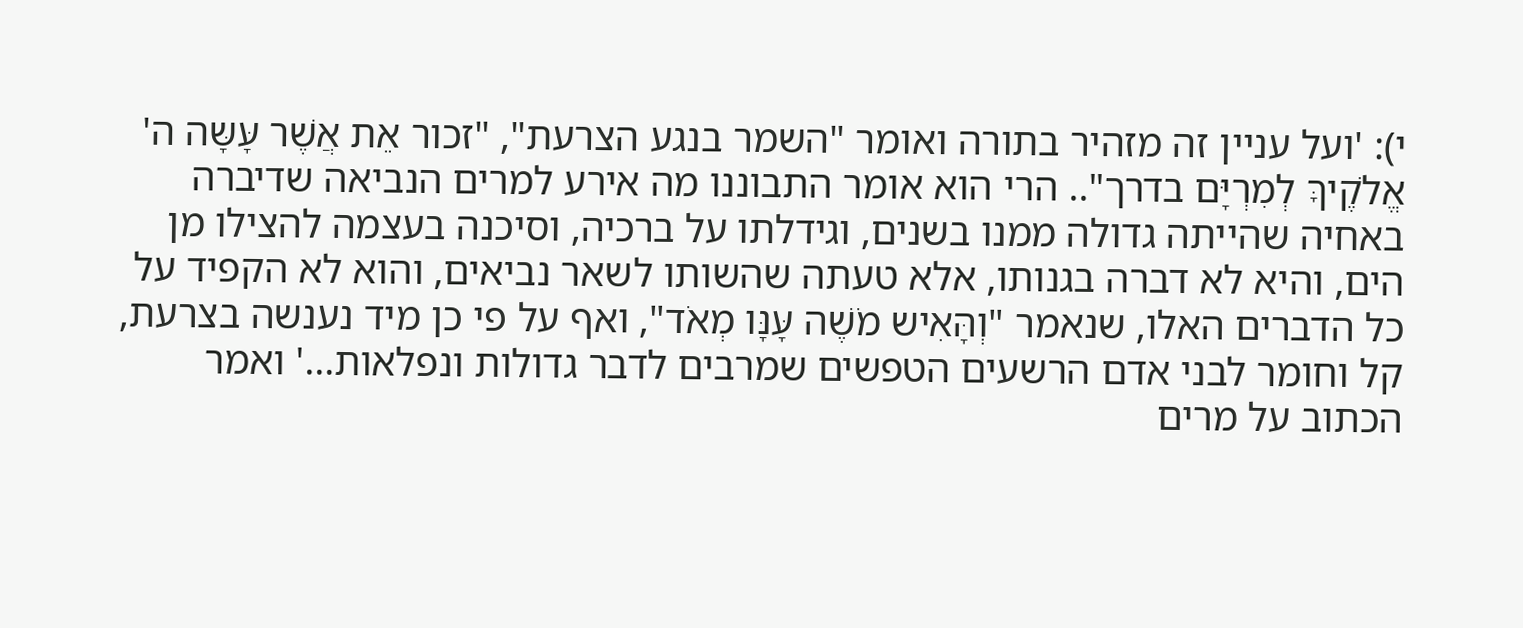י): 'ועל עניין זה מזהיר בתורה ואומר "השמר בנגע הצרעת", "זכור אֵת אֲשֶׁר עָּשָּה ה' אֱלֹקֶיךָּ לְמִרְיָּם בדרך".. הרי הוא אומר התבוננו מה אירע למרים הנביאה שדיברה באחיה שהייתה גדולה ממנו בשנים, וגידלתו על ברכיה, וסיכנה בעצמה להצילו מן הים, והיא לא דברה בגנותו, אלא טעתה שהשותו לשאר נביאים, והוא לא הקפיד על כל הדברים האלו, שנאמר "וְהָּאִיש מֹשֶׁה עָּנָּו מְאֹד", ואף על פי כן מיד נענשה בצרעת, קל וחומר לבני אדם הרשעים הטפשים שמרבים לדבר גדולות ונפלאות…' ואמר הכתוב על מרים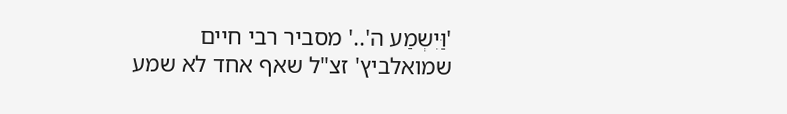'וַּיִשְמַע ה'..' מסביר רבי חיים שמואלביץ' זצ"ל שאף אחד לא שמע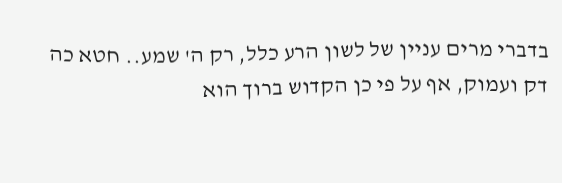בדברי מרים עניין של לשון הרע כלל, רק ה' שמע.. חטא כה דק ועמוק, אף על פי כן הקדוש ברוך הוא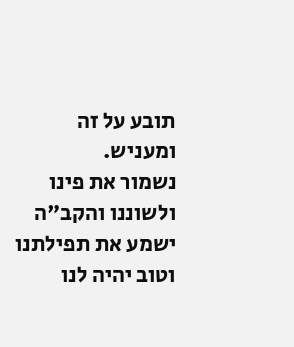תובע על זה ומעניש.
נשמור את פינו ולשוננו והקב"ה ישמע את תפילתנו וטוב יהיה לנו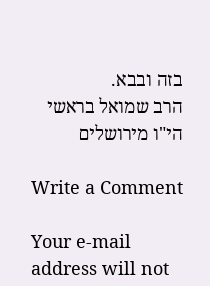בזה ובבא.
הרב שמואל בראשי הי"ו מירושלים

Write a Comment

Your e-mail address will not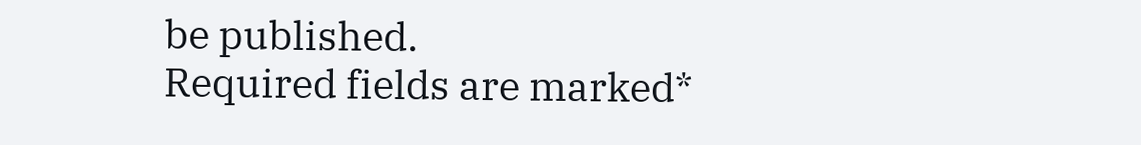be published.
Required fields are marked*